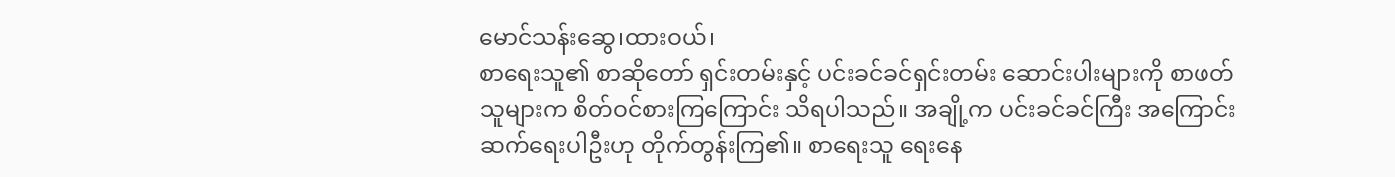မောင်သန်းဆွေ၊ထားဝယ်၊
စာရေးသူ၏ စာဆိုတော် ရှင်းတမ်းနှင့် ပင်းခင်ခင်ရှင်းတမ်း ဆောင်းပါးများကို စာဖတ်သူများက စိတ်ဝင်စားကြကြောင်း သိရပါသည်။ အချို့က ပင်းခင်ခင်ကြီး အကြောင်း ဆက်ရေးပါဦးဟု တိုက်တွန်းကြ၏။ စာရေးသူ ရေးနေ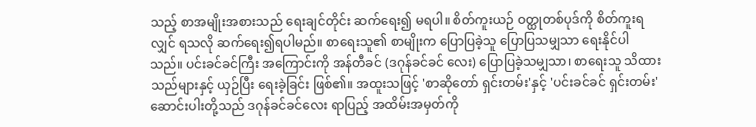သည့် စာအမျိုးအစားသည် ရေးချင်တိုင်း ဆက်ရေး၍ မရပါ။ စိတ်ကူးယဉ် ဝတ္ထုတစ်ပုဒ်ကို စိတ်ကူးရလျှင် ရသလို ဆက်ရေး၍ရပါမည်။ စာရေးသူ၏ စာမျိုးက ပြောပြခဲ့သူ ပြောပြသမျှသာ ရေးနိုင်ပါသည်။ ပင်းခင်ခင်ကြီး အကြောင်းကို အန်တီခင် (ဒဂုန်ခင်ခင် လေး) ပြောပြခဲ့သမျှသာ၊ စာရေးသူ သိထားသည်များနှင့် ယှဉ်ပြီး ရေးခဲ့ခြင်း ဖြစ်၏။ အထူးသဖြင့် 'စာဆိုတော် ရှင်းတမ်း'နှင့် 'ပင်းခင်ခင် ရှင်းတမ်း' ဆောင်းပါးတို့သည် ဒဂုန်ခင်ခင်လေး ရာပြည့် အထိမ်းအမှတ်ကို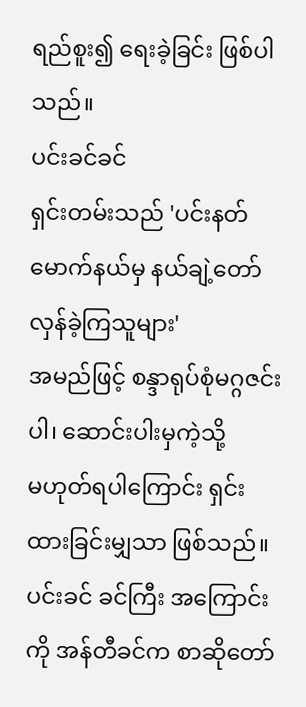ရည်စူး၍ ရေးခဲ့ခြင်း ဖြစ်ပါသည်။
ပင်းခင်ခင်
ရှင်းတမ်းသည် 'ပင်းနတ်မောက်နယ်မှ နယ်ချဲ့တော်လှန်ခဲ့ကြသူများ'
အမည်ဖြင့် စန္ဒာရုပ်စုံမဂ္ဂဇင်းပါ၊ ဆောင်းပါးမှကဲ့သို့
မဟုတ်ရပါကြောင်း ရှင်းထားခြင်းမျှသာ ဖြစ်သည်။
ပင်းခင် ခင်ကြီး အကြောင်းကို အန်တီခင်က စာဆိုတော်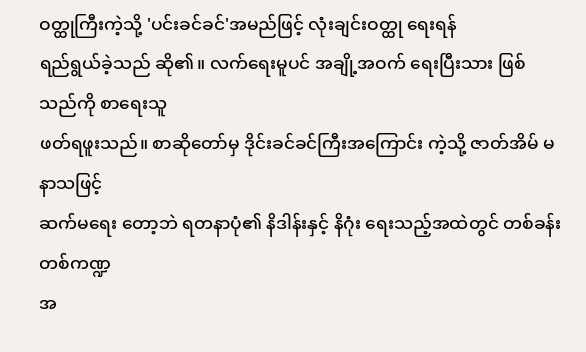ဝတ္ထုကြီးကဲ့သို့ 'ပင်းခင်ခင်'အမည်ဖြင့် လုံးချင်းဝတ္ထု ရေးရန်
ရည်ရွယ်ခဲ့သည် ဆို၏။ လက်ရေးမူပင် အချို့အဝက် ရေးပြီးသား ဖြစ်သည်ကို စာရေးသူ
ဖတ်ရဖူးသည်။ စာဆိုတော်မှ ဒိုင်းခင်ခင်ကြီးအကြောင်း ကဲ့သို့ ဇာတ်အိမ် မနာသဖြင့်
ဆက်မရေး တော့ဘဲ ရတနာပုံ၏ နိဒါန်းနှင့် နိဂုံး ရေးသည့်အထဲတွင် တစ်ခန်းတစ်ကဏ္ဍ
အ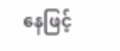နေဖြင့်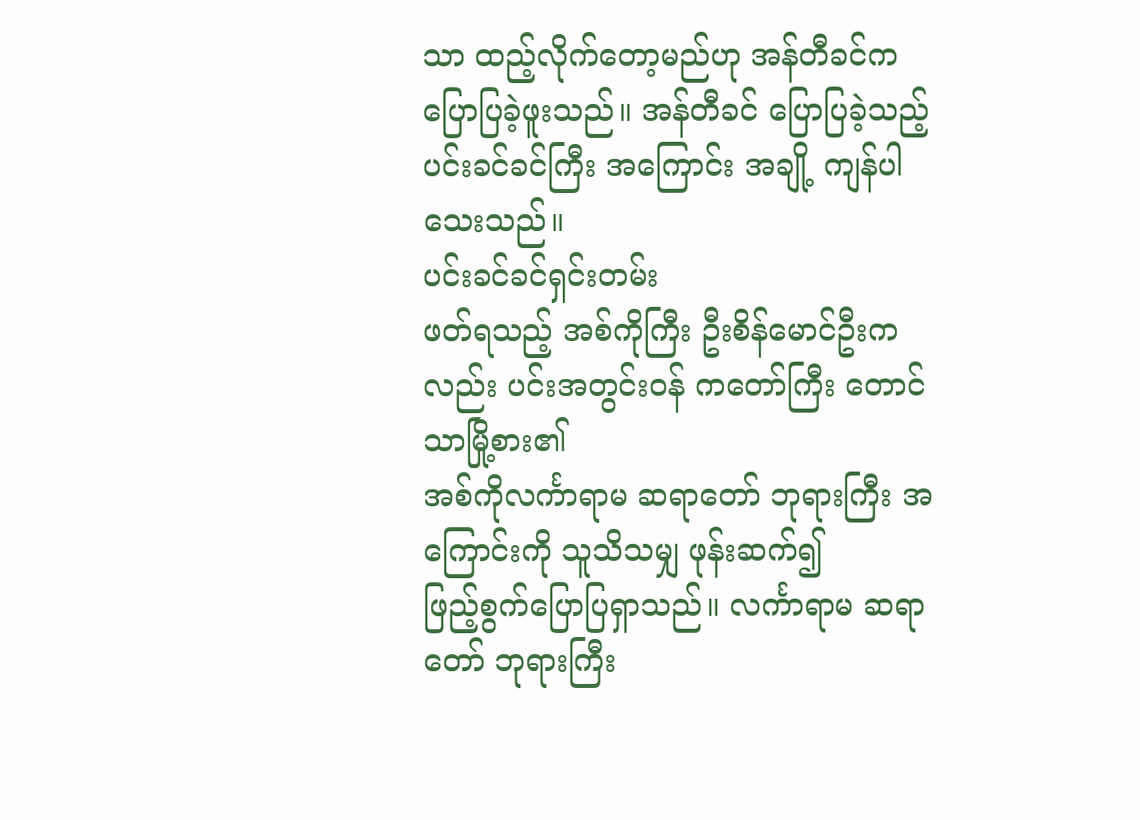သာ ထည့်လိုက်တော့မည်ဟု အန်တီခင်က ပြောပြခဲ့ဖူးသည်။ အန်တီခင် ပြောပြခဲ့သည့်
ပင်းခင်ခင်ကြီး အကြောင်း အချို့ ကျန်ပါသေးသည်။
ပင်းခင်ခင်ရှင်းတမ်း
ဖတ်ရသည့် အစ်ကိုကြီး ဦးစိန်မောင်ဦးကလည်း ပင်းအတွင်းဝန် ကတော်ကြီး တောင်သာမြို့စား၏
အစ်ကိုလင်္ကာရာမ ဆရာတော် ဘုရားကြီး အကြောင်းကို သူသိသမျှ ဖုန်းဆက်၍
ဖြည့်စွက်ပြောပြရှာသည်။ လင်္ကာရာမ ဆရာတော် ဘုရားကြီး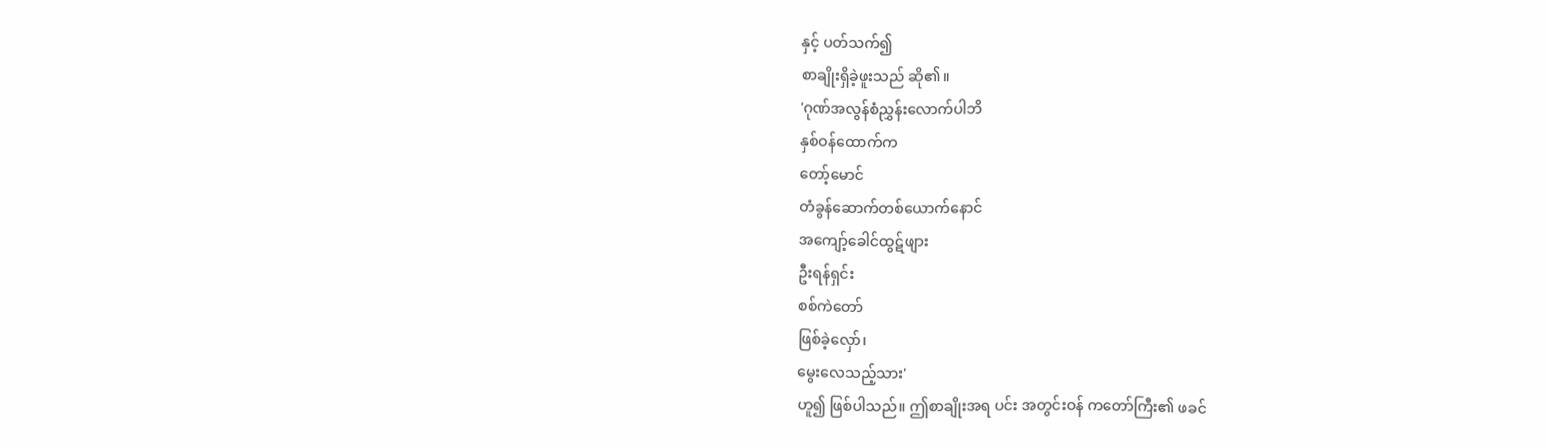နှင့် ပတ်သက်၍
စာချိုးရှိခဲ့ဖူးသည် ဆို၏။
'ဂုဏ်အလွန်စံညွှန်းလောက်ပါဘိ
နှစ်ဝန်ထောက်က
တော့်မောင်
တံခွန်ဆောက်တစ်ယောက်နောင်
အကျော့်ခေါင်ထွဋ်ဖျား
ဦးရန်ရှင်း
စစ်ကဲတော်
ဖြစ်ခဲ့လှော်၊
မွေးလေသည့်သား'
ဟူ၍ ဖြစ်ပါသည်။ ဤစာချိုးအရ ပင်း အတွင်းဝန် ကတော်ကြီး၏ ဖခင်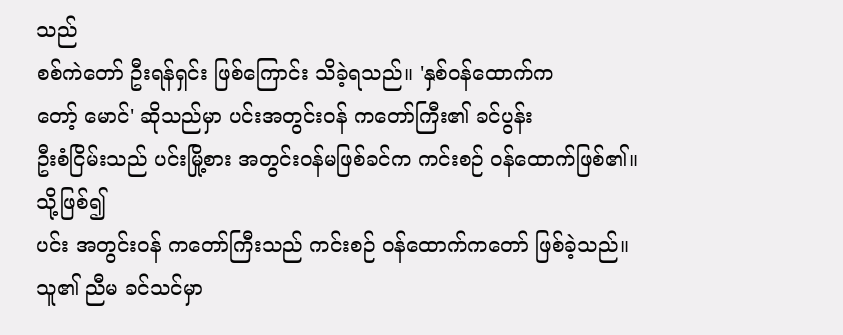သည်
စစ်ကဲတော် ဦးရန်ရှင်း ဖြစ်ကြောင်း သိခဲ့ရသည်။ 'နှစ်ဝန်ထောက်က
တော့် မောင်' ဆိုသည်မှာ ပင်းအတွင်းဝန် ကတော်ကြီး၏ ခင်ပွန်း
ဦးစံငြိမ်းသည် ပင်းမြို့စား အတွင်းဝန်မဖြစ်ခင်က ကင်းစဉ် ဝန်ထောက်ဖြစ်၏။ သို့ဖြစ်၍
ပင်း အတွင်းဝန် ကတော်ကြီးသည် ကင်းစဉ် ဝန်ထောက်ကတော် ဖြစ်ခဲ့သည်။ သူ၏ ညီမ ခင်သင်မှာ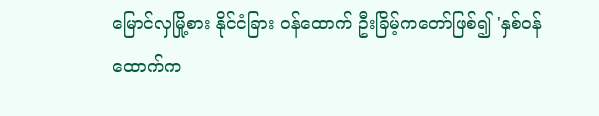မြောင်လှမြို့စား နိုင်ငံခြား ဝန်ထောက် ဦးခြိမ့်ကတော်ဖြစ်၍ 'နှစ်ဝန်ထောက်က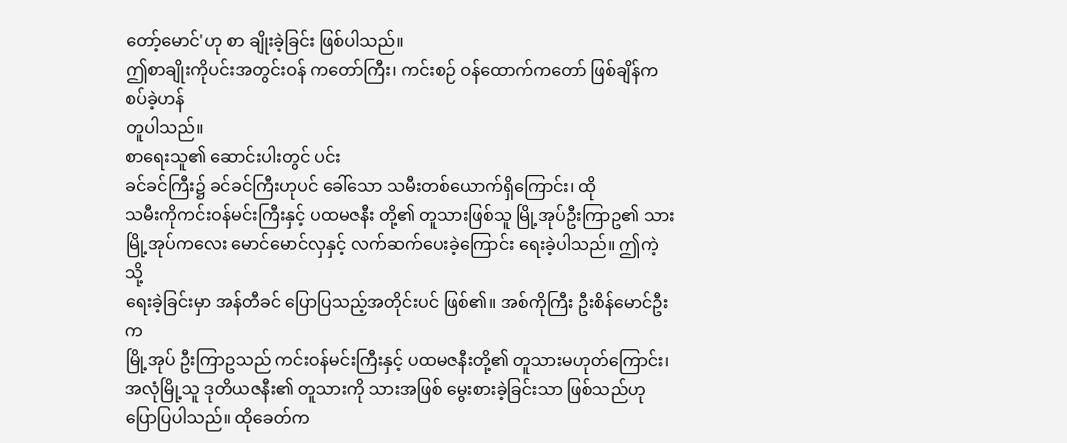တော့်မောင်'ဟု စာ ချိုးခဲ့ခြင်း ဖြစ်ပါသည်။
ဤစာချိုးကိုပင်းအတွင်းဝန် ကတော်ကြီး၊ ကင်းစဉ် ဝန်ထောက်ကတော် ဖြစ်ချိန်က စပ်ခဲ့ဟန်
တူပါသည်။
စာရေးသူ၏ ဆောင်းပါးတွင် ပင်း
ခင်ခင်ကြီး၌ ခင်ခင်ကြီးဟုပင် ခေါ်သော သမီးတစ်ယောက်ရှိကြောင်း၊ ထို
သမီးကိုကင်းဝန်မင်းကြီးနှင့် ပထမဇနီး တို့၏ တူသားဖြစ်သူ မြို့အုပ်ဦးကြာဥ၏ သား
မြို့အုပ်ကလေး မောင်မောင်လှနှင့် လက်ဆက်ပေးခဲ့ကြောင်း ရေးခဲ့ပါသည်။ ဤကဲ့သို့
ရေးခဲ့ခြင်းမှာ အန်တီခင် ပြောပြသည့်အတိုင်းပင် ဖြစ်၏။ အစ်ကိုကြီး ဦးစိန်မောင်ဦးက
မြို့အုပ် ဦးကြာဥသည် ကင်းဝန်မင်းကြီးနှင့် ပထမဇနီးတို့၏ တူသားမဟုတ်ကြောင်း၊
အလုံမြို့သူ ဒုတိယဇနီး၏ တူသားကို သားအဖြစ် မွေးစားခဲ့ခြင်းသာ ဖြစ်သည်ဟု
ပြောပြပါသည်။ ထိုခေတ်က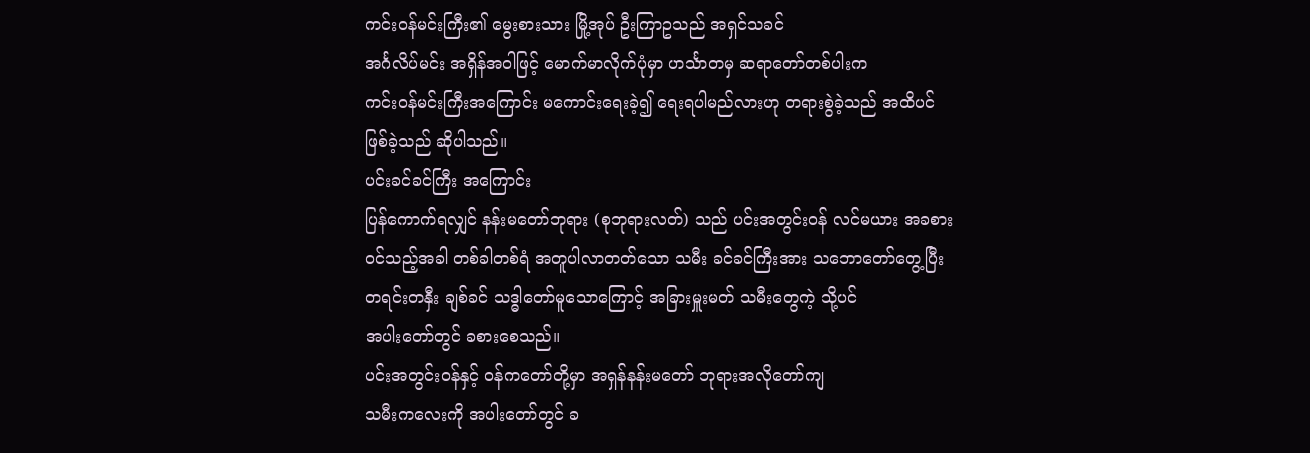ကင်းဝန်မင်းကြီး၏ မွေးစားသား မြို့အုပ် ဦးကြာဥသည် အရှင်သခင်
အင်္ဂလိပ်မင်း အရှိန်အဝါဖြင့် မောက်မာလိုက်ပုံမှာ ဟင်္သာတမှ ဆရာတော်တစ်ပါးက
ကင်းဝန်မင်းကြီးအကြောင်း မကောင်းရေးခဲ့၍ ရေးရပါမည်လားဟု တရားစွဲခဲ့သည် အထိပင်
ဖြစ်ခဲ့သည် ဆိုပါသည်။
ပင်းခင်ခင်ကြီး အကြောင်း
ပြန်ကောက်ရလျှင် နန်းမတော်ဘုရား (စုဘုရားလတ်) သည် ပင်းအတွင်းဝန် လင်မယား အခစား
ဝင်သည့်အခါ တစ်ခါတစ်ရံ အတူပါလာတတ်သော သမီး ခင်ခင်ကြီးအား သဘောတော်တွေ့ပြီး
တရင်းတနှီး ချစ်ခင် သဒ္ဓါတော်မူသောကြောင့် အခြားမှူးမတ် သမီးတွေကဲ့ သို့ပင်
အပါးတော်တွင် ခစားစေသည်။
ပင်းအတွင်းဝန်နှင့် ဝန်ကတော်တို့မှာ အရှန်နန်းမတော် ဘုရားအလိုတော်ကျ
သမီးကလေးကို အပါးတော်တွင် ခ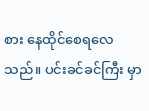စား နေထိုင်စေရလေသည်။ ပင်းခင်ခင်ကြီး မှာ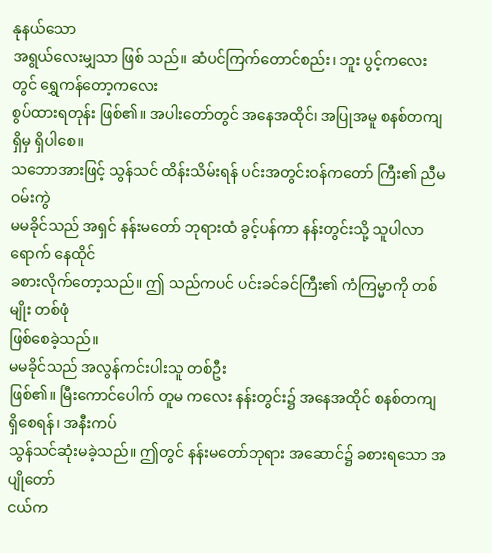နုနယ်သော
အရွယ်လေးမျှသာ ဖြစ် သည်။ ဆံပင်ကြက်တောင်စည်း၊ ဘူး ပွင့်ကလေးတွင် ရွှေကန်တော့ကလေး
စွပ်ထားရတုန်း ဖြစ်၏။ အပါးတော်တွင် အနေအထိုင်၊ အပြုအမူ စနစ်တကျ ရှိမှ ရှိပါစေ။
သဘောအားဖြင့် သွန်သင် ထိန်းသိမ်းရန် ပင်းအတွင်းဝန်ကတော် ကြီး၏ ညီမဝမ်းကွဲ
မမခိုင်သည် အရှင် နန်းမတော် ဘုရားထံ ခွင့်ပန်ကာ နန်းတွင်းသို့ သူပါလာရောက် နေထိုင်
ခစားလိုက်တော့သည်။ ဤ သည်ကပင် ပင်းခင်ခင်ကြီး၏ ကံကြမ္မာကို တစ်မျိုး တစ်ဖုံ
ဖြစ်စေခဲ့သည်။
မမခိုင်သည် အလွန်ကင်းပါးသူ တစ်ဦး
ဖြစ်၏။ မြီးကောင်ပေါက် တူမ ကလေး နန်းတွင်း၌ အနေအထိုင် စနစ်တကျ ရှိစေရန်၊ အနီးကပ်
သွန်သင်ဆုံးမခဲ့သည်။ ဤတွင် နန်းမတော်ဘုရား အဆောင်၌ ခစားရသော အပျိုတော်
ငယ်က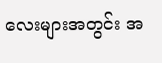လေးများအတွင်း အ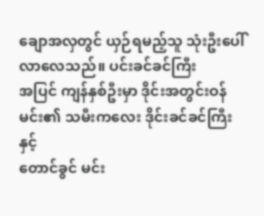ချောအလှတွင် ယှဉ်ရမည့်သူ သုံးဦးပေါ်လာလေသည်။ ပင်းခင်ခင်ကြီး
အပြင် ကျန်နှစ်ဦးမှာ ဒိုင်းအတွင်းဝန်မင်း၏ သမီးကလေး ဒိုင်းခင်ခင်ကြီးနှင့်
တောင်ခွင် မင်း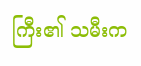ကြီး၏ သမီးက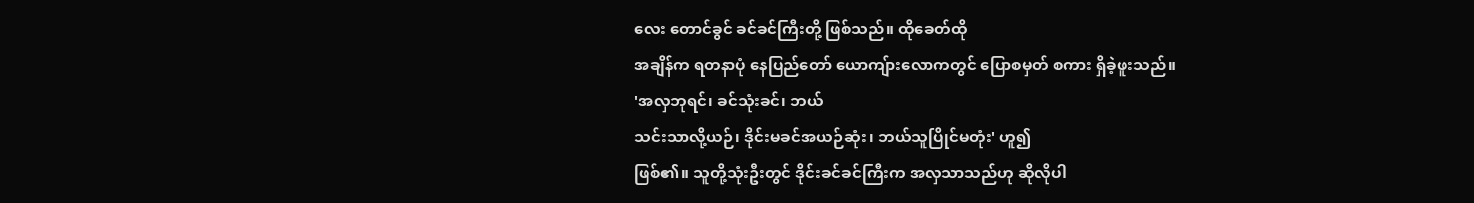လေး တောင်ခွင် ခင်ခင်ကြီးတို့ ဖြစ်သည်။ ထိုခေတ်ထို
အချိန်က ရတနာပုံ နေပြည်တော် ယောကျ်ားလောကတွင် ပြောစမှတ် စကား ရှိခဲ့ဖူးသည်။
'အလှဘုရင်၊ ခင်သုံးခင်၊ ဘယ်
သင်းသာလို့ယဉ်၊ ဒိုင်းမခင်အယဉ်ဆုံး၊ ဘယ်သူပြိုင်မတုံး' ဟူ၍
ဖြစ်၏။ သူတို့သုံးဦးတွင် ဒိုင်းခင်ခင်ကြီးက အလှသာသည်ဟု ဆိုလိုပါ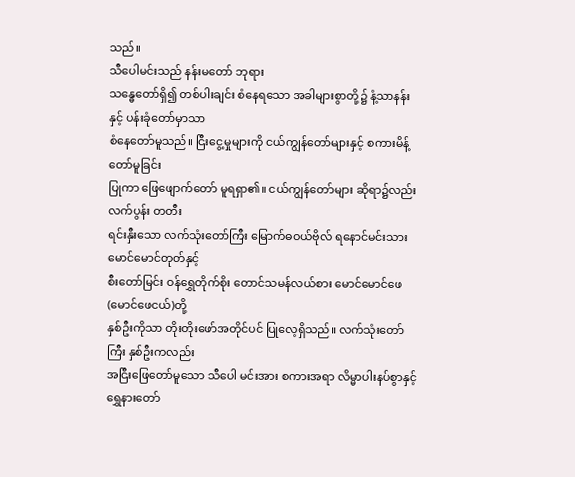သည်။
သီပေါမင်းသည် နန်းမတော် ဘုရား
သန္ဓေတော်ရှိ၍ တစ်ပါးချင်း စံနေရသော အခါများစွာတို့၌ နံ့သာနန်း နှင့် ပန်းခုံတော်မှာသာ
စံနေတော်မူသည်။ ငြီးငွေ့မှုများကို ငယ်ကျွန်တော်များနှင့် စကားမိန့်တော်မူခြင်း
ပြုကာ ဖြေဖျောက်တော် မူရရှာ၏။ ငယ်ကျွန်တော်များ ဆိုရာ၌လည်း လက်ပွန်း တတီး
ရင်းနှီးသော လက်သုံးတော်ကြီး မြောက်ဓဝယ်ဗိုလ် ရနောင်မင်းသား မောင်မောင်တုတ်နှင့်
စီးတော်မြင်း ဝန်ရွှေတိုက်စိုး တောင်သမန်လယ်စား မောင်မောင်ဖေ (မောင်ဖေငယ်)တို့
နှစ်ဦးကိုသာ တိုးတိုးဖော်အတိုင်ပင် ပြုလေ့ရှိသည်။ လက်သုံးတော်ကြီး နှစ်ဦးကလည်း
အငြီးဖြေတော်မူသော သီပေါ မင်းအား စကားအရာ လိမ္မာပါးနပ်စွာနှင့်
ရွှေနားတော်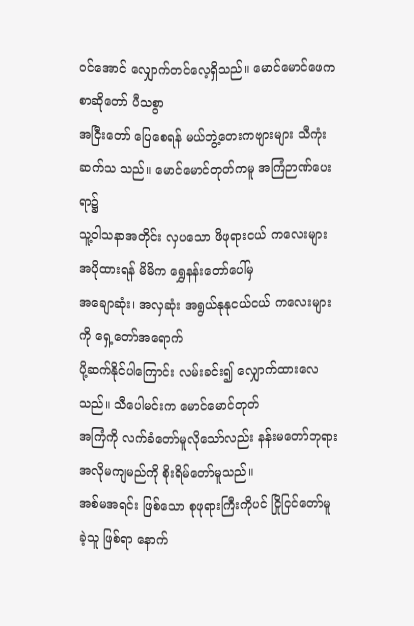ဝင်အောင် လျှောက်တင်လေ့ရှိသည်။ မောင်မောင်ဖေက စာဆိုတော် ပီသစွာ
အငြီးတော် ပြေစေရန် မယ်ဘွဲ့တေးကဗျားများ သီကုံးဆက်သ သည်။ မောင်မောင်တုတ်ကမူ အကြံဉာဏ်ပေးရာ၌
သူ့ဝါသနာအတိုင်း လှပသော ဖိဖုရားငယ် ကလေးများ အပိုထားရန် မိမိက ရွှေနန်းတော်ပေါ်မှ
အချောဆုံး၊ အလှဆုံး အရွယ်နုနုငယ်ငယ် ကလေးများကို ရှေ့တော်အရောက်
ပို့ဆက်နိုင်ပါကြောင်း လမ်းခင်း၍ လျှောက်ထားလေသည်။ သီပေါမင်းက မောင်မောင်တုတ်
အကြံကို လက်ခံတော်မူလိုသော်လည်း နန်းမတော်ဘုရား အလိုမကျမည်ကို စိုးရိမ်တော်မူသည်။
အစ်မအရင်း ဖြစ်သော စုဖုရားကြီးကိုပင် ငြိုငြင်တော်မူခဲ့သူ ဖြစ်ရာ နောက်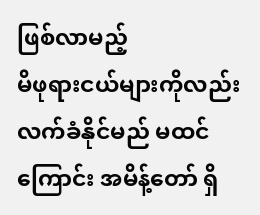ဖြစ်လာမည့်
မိဖုရားငယ်များကိုလည်း လက်ခံနိုင်မည် မထင်ကြောင်း အမိန့်တော် ရှိ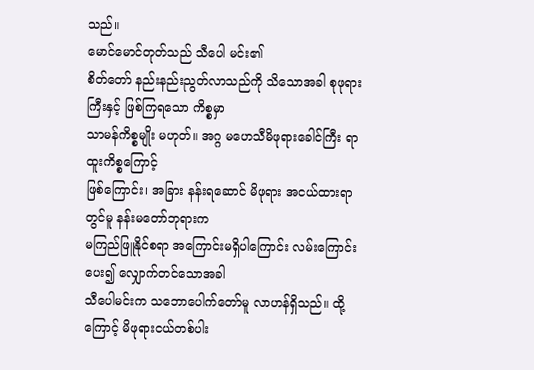သည်။
မောင်မောင်တုတ်သည် သီပေါ မင်း၏
စိတ်တော် နည်းနည်းညွတ်လာသည်ကို သိသောအခါ စုဖုရားကြီးနှင့် ဖြစ်ကြရသော ကိစ္စမှာ
သာမန်ကိစ္စမျိုး မဟုတ်။ အဂ္ဂ မဟေသီမိဖုရားခေါင်ကြီး ရာထူးကိစ္စကြောင့်
ဖြစ်ကြောင်း၊ အခြား နန်းရဆောင် မိဖုရား အငယ်ထားရာတွင်မူ နန်းမတော်ဘုရားက
မကြည်ဖြူနိုင်စရာ အကြောင်းမရှိပါကြောင်း လမ်းကြောင်းပေး၍ လျှောက်တင်သောအခါ
သီပေါမင်းက သဘောပေါက်တော်မူ လာဟန်ရှိသည်။ ထို့ကြောင့် မိဖုရားငယ်တစ်ပါး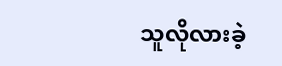သူလိုလားခဲ့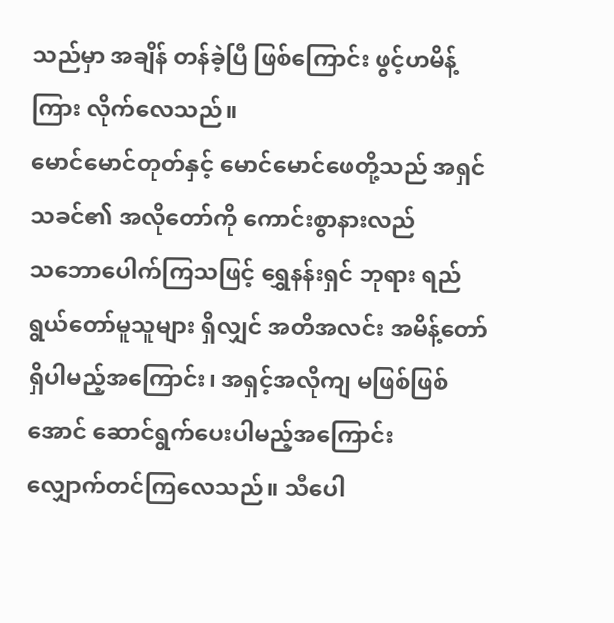သည်မှာ အချိန် တန်ခဲ့ပြီ ဖြစ်ကြောင်း ဖွင့်ဟမိန့်ကြား လိုက်လေသည်။
မောင်မောင်တုတ်နှင့် မောင်မောင်ဖေတို့သည် အရှင်သခင်၏ အလိုတော်ကို ကောင်းစွာနားလည်
သဘောပေါက်ကြသဖြင့် ရွှေနန်းရှင် ဘုရား ရည်ရွယ်တော်မူသူများ ရှိလျှင် အတိအလင်း အမိန့်တော်
ရှိပါမည့်အကြောင်း၊ အရှင့်အလိုကျ မဖြစ်ဖြစ်အောင် ဆောင်ရွက်ပေးပါမည့်အကြောင်း
လျှောက်တင်ကြလေသည်။ သီပေါ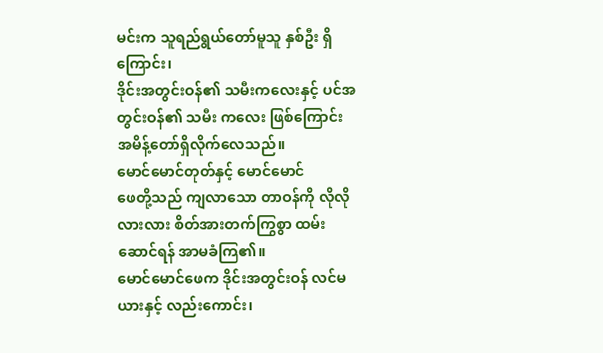မင်းက သူရည်ရွယ်တော်မူသူ နှစ်ဦး ရှိကြောင်း၊
ဒိုင်းအတွင်းဝန်၏ သမီးကလေးနှင့် ပင်အတွင်းဝန်၏ သမီး ကလေး ဖြစ်ကြောင်း
အမိန့်တော်ရှိလိုက်လေသည်။
မောင်မောင်တုတ်နှင့် မောင်မောင်
ဖေတို့သည် ကျလာသော တာဝန်ကို လိုလိုလားလား စိတ်အားတက်ကြွစွာ ထမ်းဆောင်ရန် အာမခံကြ၏။
မောင်မောင်ဖေက ဒိုင်းအတွင်းဝန် လင်မယားနှင့် လည်းကောင်း၊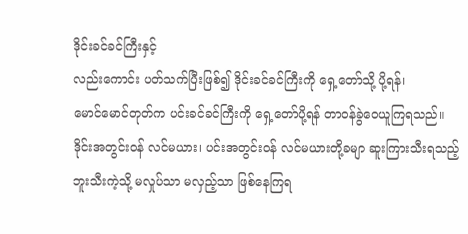ဒိုင်းခင်ခင်ကြီးနှင့်
လည်းကောင်း ပတ်သက်ပြီးဖြစ်၍ ဒိုင်းခင်ခင်ကြီးကို ရှေ့တော်သို့ ပို့ရန်၊
မောင်မောင်တုတ်က ပင်းခင်ခင်ကြီးကို ရှေ့တော်ပို့ရန် တာဝန်ခွဲဝေယူကြရသည်။
ဒိုင်းအတွင်းဝန် လင်မယား၊ ပင်းအတွင်းဝန် လင်မယားတို့ခမျာ ဆူးကြားသီးရသည့်
ဘူးသီးကဲ့သို့ မလှုပ်သာ မလှည့်သာ ဖြစ်နေကြရ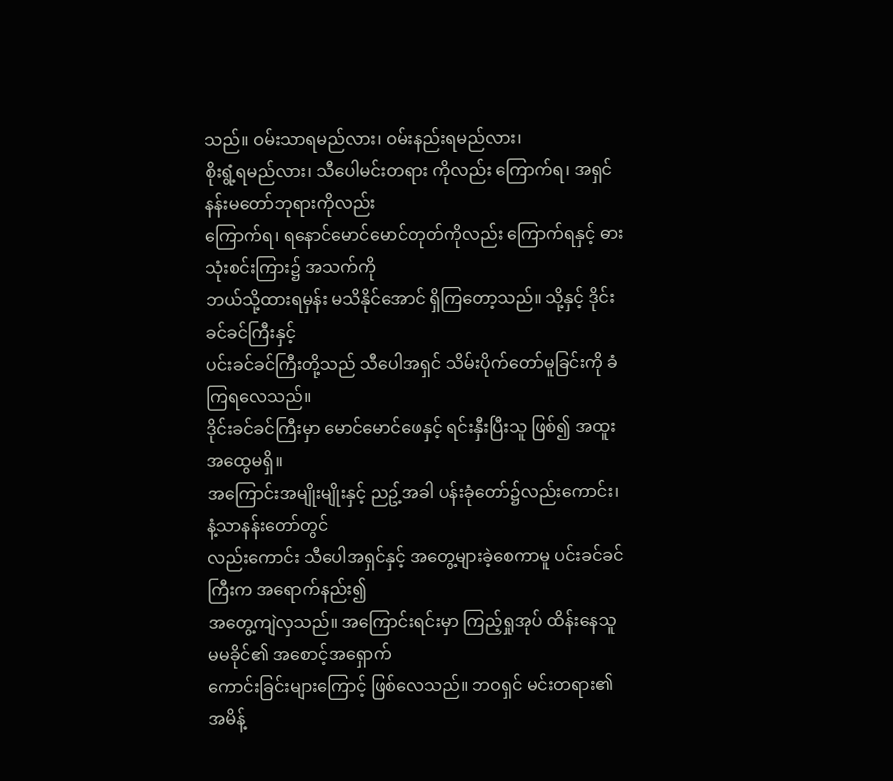သည်။ ဝမ်းသာရမည်လား၊ ဝမ်းနည်းရမည်လား၊
စိုးရွံ့ရမည်လား၊ သီပေါမင်းတရား ကိုလည်း ကြောက်ရ၊ အရှင်နန်းမတော်ဘုရားကိုလည်း
ကြောက်ရ၊ ရနောင်မောင်မောင်တုတ်ကိုလည်း ကြောက်ရနှင့် ဓားသုံးစင်းကြား၌ အသက်ကို
ဘယ်သို့ထားရမှန်း မသိနိုင်အောင် ရှိကြတော့သည်။ သို့နှင့် ဒိုင်းခင်ခင်ကြီးနှင့်
ပင်းခင်ခင်ကြီးတို့သည် သီပေါအရှင် သိမ်းပိုက်တော်မူခြင်းကို ခံကြရလေသည်။
ဒိုင်းခင်ခင်ကြီးမှာ မောင်မောင်ဖေနှင့် ရင်းနှီးပြီးသူ ဖြစ်၍ အထူးအထွေမရှိ။
အကြောင်းအမျိုးမျိုးနှင့် ညဥ့်အခါ ပန်းခုံတော်၌လည်းကောင်း၊ နံ့သာနန်းတော်တွင်
လည်းကောင်း သီပေါအရှင်နှင့် အတွေ့များခဲ့စေကာမူ ပင်းခင်ခင်ကြီးက အရောက်နည်း၍
အတွေ့ကျဲလှသည်။ အကြောင်းရင်းမှာ ကြည့်ရှုအုပ် ထိန်းနေသူ မမခိုင်၏ အစောင့်အရှောက်
ကောင်းခြင်းများကြောင့် ဖြစ်လေသည်။ ဘဝရှင် မင်းတရား၏ အမိန့်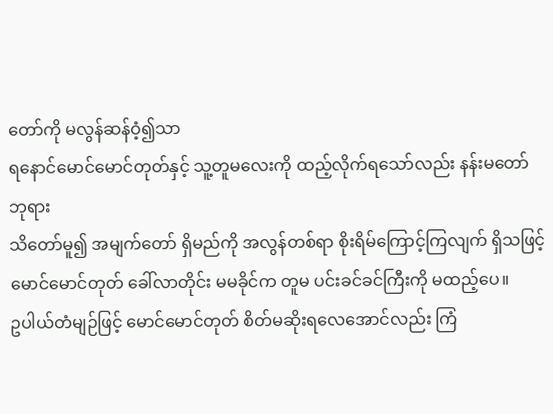တော်ကို မလွန်ဆန်ဝံ့၍သာ
ရနောင်မောင်မောင်တုတ်နှင့် သူ့တူမလေးကို ထည့်လိုက်ရသော်လည်း နန်းမတော်ဘုရား
သိတော်မူ၍ အမျက်တော် ရှိမည်ကို အလွန်တစ်ရာ စိုးရိမ်ကြောင့်ကြလျက် ရှိသဖြင့်
မောင်မောင်တုတ် ခေါ်လာတိုင်း မမခိုင်က တူမ ပင်းခင်ခင်ကြီးကို မထည့်ပေ။
ဥပါယ်တံမျဉ်ဖြင့် မောင်မောင်တုတ် စိတ်မဆိုးရလေအောင်လည်း ကြံ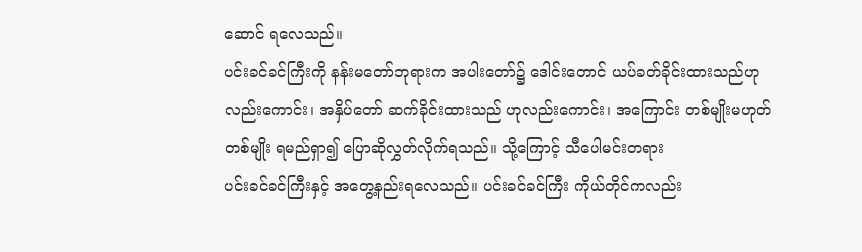ဆောင် ရလေသည်။
ပင်းခင်ခင်ကြီးကို နန်းမတော်ဘုရားက အပါးတော်၌ ဒေါင်းတောင် ယပ်ခတ်ခိုင်းထားသည်ဟု
လည်းကောင်း၊ အနှိပ်တော် ဆက်ခိုင်းထားသည် ဟုလည်းကောင်း၊ အကြောင်း တစ်မျိုးမဟုတ်
တစ်မျိုး ရမည်ရှာ၍ ပြောဆိုလွှတ်လိုက်ရသည်။ သို့ကြောင့် သီပေါမင်းတရား
ပင်းခင်ခင်ကြီးနှင့် အတွေ့နည်းရလေသည်။ ပင်းခင်ခင်ကြီး ကိုယ်တိုင်ကလည်း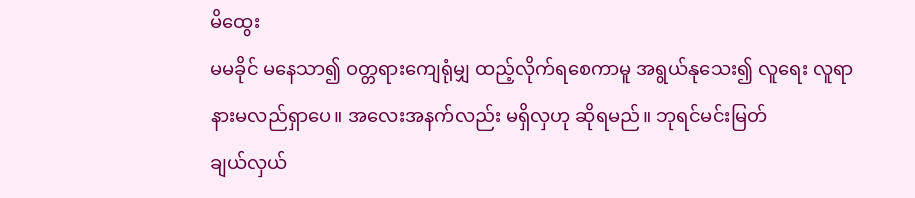မိထွေး
မမခိုင် မနေသာ၍ ဝတ္တရားကျေရုံမျှ ထည့်လိုက်ရစေကာမူ အရွယ်နုသေး၍ လူရေး လူရာ
နားမလည်ရှာပေ။ အလေးအနက်လည်း မရှိလှဟု ဆိုရမည်။ ဘုရင်မင်းမြတ်
ချယ်လှယ်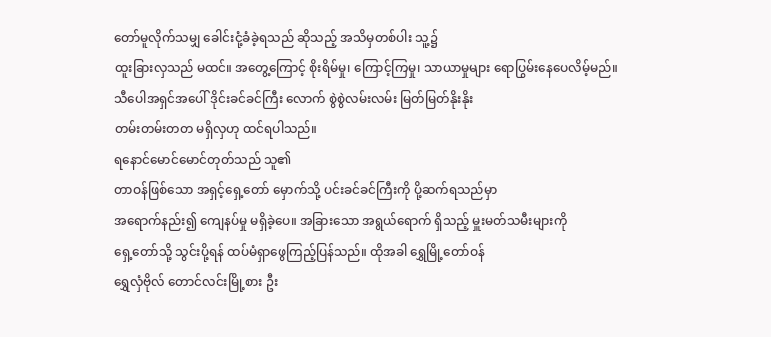တော်မူလိုက်သမျှ ခေါင်းငုံ့ခံခဲ့ရသည် ဆိုသည့် အသိမှတစ်ပါး သူ့၌
ထူးခြားလှသည် မထင်။ အတွေ့ကြောင့် စိုးရိမ်မှု၊ ကြောင့်ကြမှု၊ သာယာမှုများ ရောပြွမ်းနေပေလိမ့်မည်။
သီပေါအရှင်အပေါ် ဒိုင်းခင်ခင်ကြီး လောက် စွဲစွဲလမ်းလမ်း မြတ်မြတ်နိုးနိုး
တမ်းတမ်းတတ မရှိလှဟု ထင်ရပါသည်။
ရနောင်မောင်မောင်တုတ်သည် သူ၏
တာဝန်ဖြစ်သော အရှင့်ရှေ့တော် မှောက်သို့ ပင်းခင်ခင်ကြီးကို ပို့ဆက်ရသည်မှာ
အရောက်နည်း၍ ကျေနပ်မှု မရှိခဲ့ပေ။ အခြားသော အရွယ်ရောက် ရှိသည့် မှူးမတ်သမီးများကို
ရှေ့တော်သို့ သွင်းပို့ရန် ထပ်မံရှာဖွေကြည့်ပြန်သည်။ ထိုအခါ ရွှေမြို့တော်ဝန်
ရွှေလှံဗိုလ် တောင်လင်းမြို့စား ဦး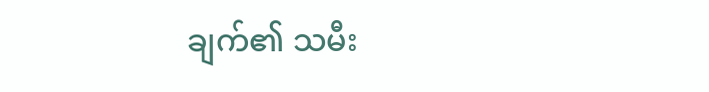ချက်၏ သမီး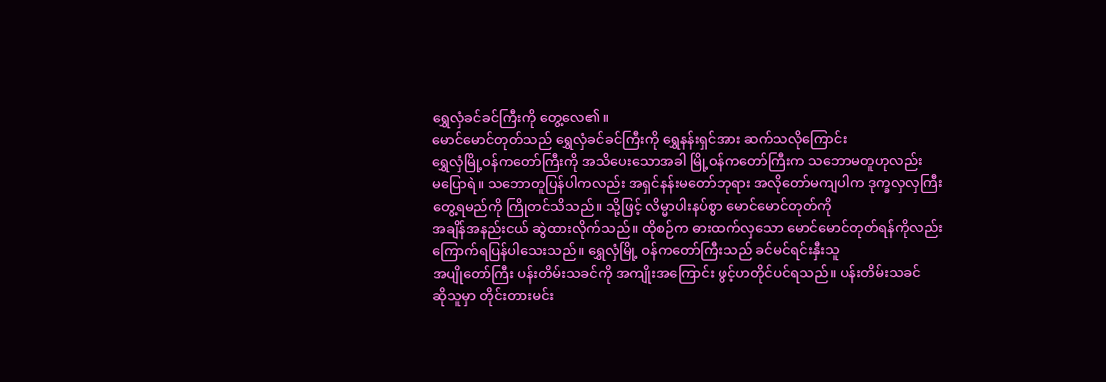ရွှေလှံခင်ခင်ကြီးကို တွေ့လေ၏။
မောင်မောင်တုတ်သည် ရွှေလှံခင်ခင်ကြီးကို ရွှေနန်းရှင်အား ဆက်သလိုကြောင်း
ရွှေလှံမြို့ဝန်ကတော်ကြီးကို အသိပေးသောအခါ မြို့ဝန်ကတော်ကြီးက သဘောမတူဟုလည်း
မပြောရဲ။ သဘောတူပြန်ပါကလည်း အရှင်နန်းမတော်ဘုရား အလိုတော်မကျပါက ဒုက္ခလှလှကြီး
တွေ့ရမည်ကို ကြိုတင်သိသည်။ သို့ဖြင့် လိမ္မာပါးနပ်စွာ မောင်မောင်တုတ်ကို
အချိန်အနည်းငယ် ဆွဲထားလိုက်သည်။ ထိုစဉ်က ဓားထက်လှသော မောင်မောင်တုတ်ရန်ကိုလည်း
ကြောက်ရပြန်ပါသေးသည်။ ရွှေလှံမြို့ ဝန်ကတော်ကြီးသည် ခင်မင်ရင်းနှီးသူ
အပျိုတော်ကြီး ပန်းတိမ်းသခင်ကို အကျိုးအကြောင်း ဖွင့်ဟတိုင်ပင်ရသည်။ ပန်းတိမ်းသခင်
ဆိုသူမှာ တိုင်းတားမင်း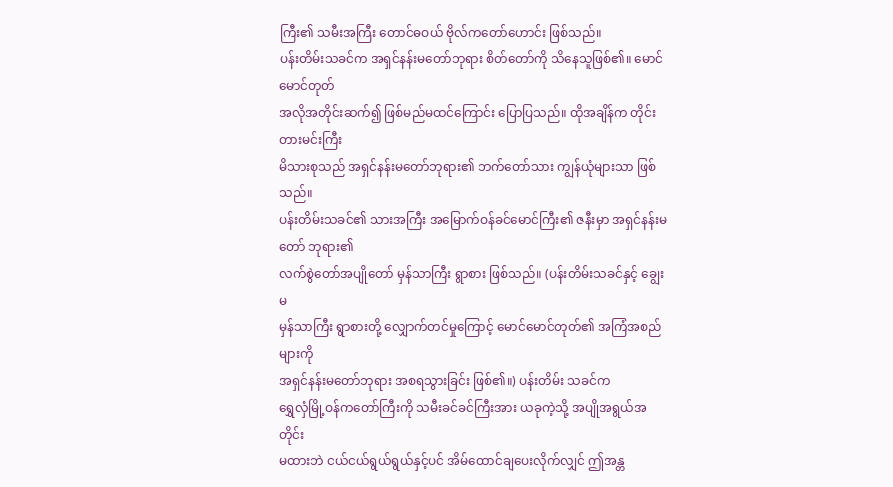ကြီး၏ သမီးအကြီး တောင်ဓဝယ် ဗိုလ်ကတော်ဟောင်း ဖြစ်သည်။
ပန်းတိမ်းသခင်က အရှင်နန်းမတော်ဘုရား စိတ်တော်ကို သိနေသူဖြစ်၏။ မောင်မောင်တုတ်
အလိုအတိုင်းဆက်၍ ဖြစ်မည်မထင်ကြောင်း ပြောပြသည်။ ထိုအချိန်က တိုင်းတားမင်းကြီး
မိသားစုသည် အရှင်နန်းမတော်ဘုရား၏ ဘက်တော်သား ကျွန်ယုံများသာ ဖြစ်သည်။
ပန်းတိမ်းသခင်၏ သားအကြီး အမြောက်ဝန်ခင်မောင်ကြီး၏ ဇနီးမှာ အရှင်နန်းမတော် ဘုရား၏
လက်စွဲတော်အပျိုတော် မှန်သာကြီး ရွာစား ဖြစ်သည်။ (ပန်းတိမ်းသခင်နှင့် ချွေးမ
မှန်သာကြီး ရွာစားတို့ လျှောက်တင်မှုကြောင့် မောင်မောင်တုတ်၏ အကြံအစည်များကို
အရှင်နန်းမတော်ဘုရား အစရသွားခြင်း ဖြစ်၏။) ပန်းတိမ်း သခင်က
ရွှေလှံမြို့ဝန်ကတော်ကြီးကို သမီးခင်ခင်ကြီးအား ယခုကဲ့သို့ အပျိုအရွယ်အတိုင်း
မထားဘဲ ငယ်ငယ်ရွယ်ရွယ်နှင့်ပင် အိမ်ထောင်ချပေးလိုက်လျှင် ဤအန္တ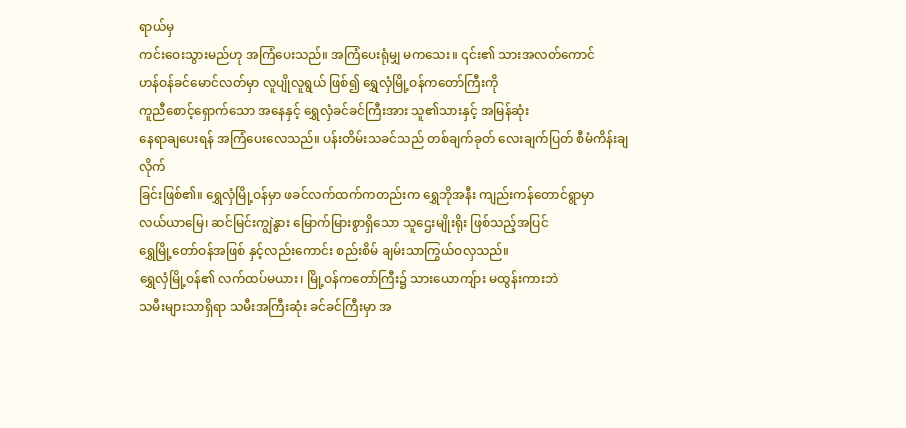ရာယ်မှ
ကင်းဝေးသွားမည်ဟု အကြံပေးသည်။ အကြံပေးရုံမျှ မကသေး။ ၎င်း၏ သားအလတ်ကောင်
ဟန်ဝန်ခင်မောင်လတ်မှာ လူပျိုလူရွယ် ဖြစ်၍ ရွှေလှံမြို့ဝန်ကတော်ကြီးကို
ကူညီစောင့်ရှောက်သော အနေနှင့် ရွှေလှံခင်ခင်ကြီးအား သူ၏သားနှင့် အမြန်ဆုံး
နေရာချပေးရန် အကြံပေးလေသည်။ ပန်းတိမ်းသခင်သည် တစ်ချက်ခုတ် လေးချက်ပြတ် စီမံကိန်းချလိုက်
ခြင်းဖြစ်၏။ ရွှေလှံမြို့ဝန်မှာ ဖခင်လက်ထက်ကတည်းက ရွှေဘိုအနီး ကျည်းကန်တောင်ရွာမှာ
လယ်ယာမြေ၊ ဆင်မြင်းကျွဲနွား မြောက်မြားစွာရှိသော သူဌေးမျိုးရိုး ဖြစ်သည့်အပြင်
ရွှေမြို့တော်ဝန်အဖြစ် နှင့်လည်းကောင်း စည်းစိမ် ချမ်းသာကြွယ်ဝလှသည်။
ရွှေလှံမြို့ဝန်၏ လက်ထပ်မယား၊ မြို့ဝန်ကတော်ကြီး၌ သားယောကျ်ား မထွန်းကားဘဲ
သမီးများသာရှိရာ သမီးအကြီးဆုံး ခင်ခင်ကြီးမှာ အ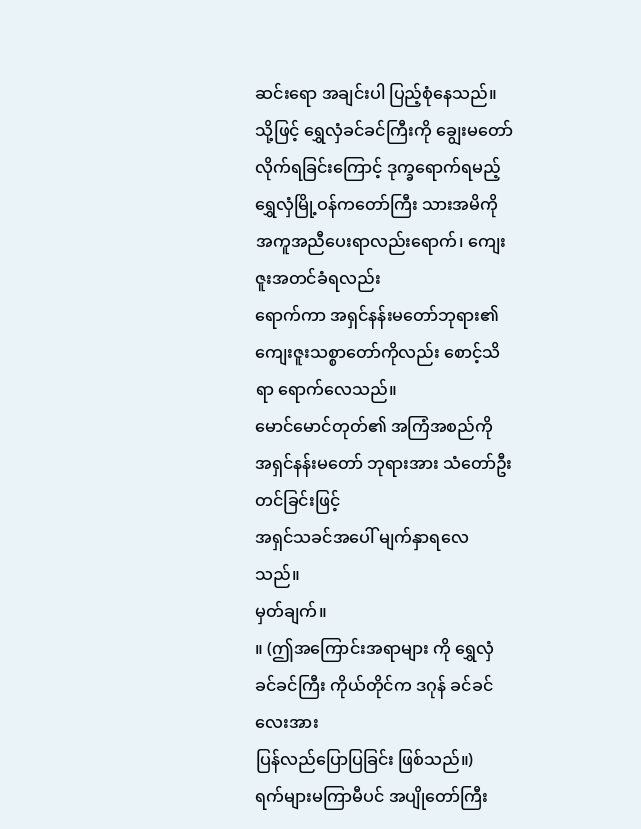ဆင်းရော အချင်းပါ ပြည့်စုံနေသည်။
သို့ဖြင့် ရွှေလှံခင်ခင်ကြီးကို ချွေးမတော်လိုက်ရခြင်းကြောင့် ဒုက္ခရောက်ရမည့်
ရွှေလှံမြို့ဝန်ကတော်ကြီး သားအမိကို အကူအညီပေးရာလည်းရောက်၊ ကျေးဇူးအတင်ခံရလည်း
ရောက်ကာ အရှင်နန်းမတော်ဘုရား၏ ကျေးဇူးသစ္စာတော်ကိုလည်း စောင့်သိရာ ရောက်လေသည်။
မောင်မောင်တုတ်၏ အကြံအစည်ကို အရှင်နန်းမတော် ဘုရားအား သံတော်ဦး တင်ခြင်းဖြင့်
အရှင်သခင်အပေါ် မျက်နှာရလေသည်။
မှတ်ချက်။
။ (ဤအကြောင်းအရာများ ကို ရွှေလှံခင်ခင်ကြီး ကိုယ်တိုင်က ဒဂုန် ခင်ခင်လေးအား
ပြန်လည်ပြောပြခြင်း ဖြစ်သည်။)
ရက်များမကြာမီပင် အပျိုတော်ကြီး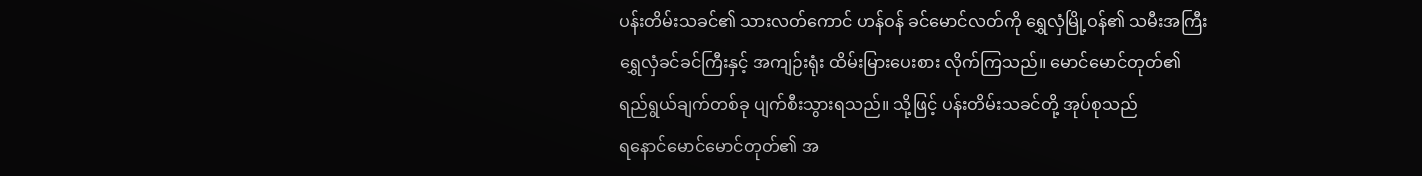ပန်းတိမ်းသခင်၏ သားလတ်ကောင် ဟန်ဝန် ခင်မောင်လတ်ကို ရွှေလှံမြို့ဝန်၏ သမီးအကြီး
ရွှေလှံခင်ခင်ကြီးနှင့် အကျဉ်းရုံး ထိမ်းမြားပေးစား လိုက်ကြသည်။ မောင်မောင်တုတ်၏
ရည်ရွယ်ချက်တစ်ခု ပျက်စီးသွားရသည်။ သို့ဖြင့် ပန်းတိမ်းသခင်တို့ အုပ်စုသည်
ရနောင်မောင်မောင်တုတ်၏ အ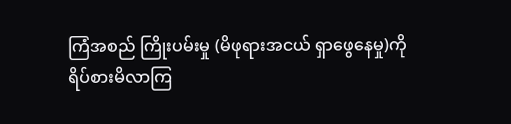ကြံအစည် ကြိုးပမ်းမှု (မိဖုရားအငယ် ရှာဖွေနေမှု)ကို
ရိပ်စားမိလာကြ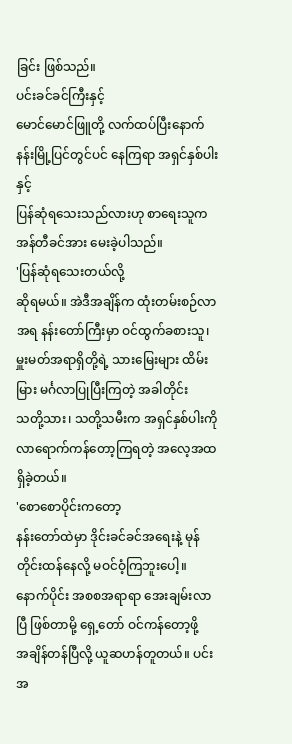ခြင်း ဖြစ်သည်။
ပင်းခင်ခင်ကြီးနှင့်
မောင်မောင်ဖြူတို့ လက်ထပ်ပြီးနောက် နန်းမြို့ပြင်တွင်ပင် နေကြရာ အရှင်နှစ်ပါးနှင့်
ပြန်ဆုံရသေးသည်လားဟု စာရေးသူက အန်တီခင်အား မေးခဲ့ပါသည်။
'ပြန်ဆုံရသေးတယ်လို့
ဆိုရမယ်။ အဲဒီအချိန်က ထုံးတမ်းစဉ်လာအရ နန်းတော်ကြီးမှာ ဝင်ထွက်ခစားသူ၊
မှူးမတ်အရာရှိတို့ရဲ့ သားမြေးများ ထိမ်းမြား မင်္ဂလာပြုပြီးကြတဲ့ အခါတိုင်း
သတို့သား၊ သတို့သမီးက အရှင်နှစ်ပါးကို လာရောက်ကန်တော့ကြရတဲ့ အလေ့အထ ရှိခဲ့တယ်။
'စောစောပိုင်းကတော့
နန်းတော်ထဲမှာ ဒိုင်းခင်ခင်အရေးနဲ့ မုန်တိုင်းထန်နေလို့ မဝင်ဝံ့ကြဘူးပေါ့။
နောက်ပိုင်း အစစအရာရာ အေးချမ်းလာပြီ ဖြစ်တာမို့ ရှေ့တော် ဝင်ကန်တော့ဖို့
အချိန်တန်ပြီလို့ ယူဆဟန်တူတယ်။ ပင်းအ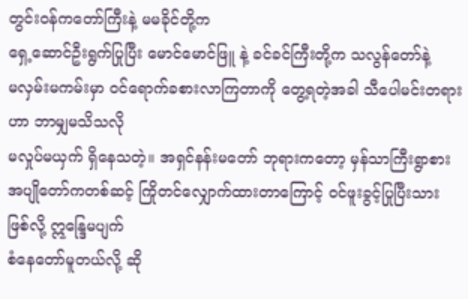တွင်းဝန်ကတော်ကြီးနဲ့ မမခိုင်တို့က
ရှေ့ဆောင်ဦးရွက်ပြုပြီး မောင်မောင်ဖြူ နဲ့ ခင်ခင်ကြီးတို့က သလွန်တော်နဲ့
မလှမ်းမကမ်းမှာ ဝင်ရောက်ခစားလာကြတာကို တွေ့ရတဲ့အခါ သီပေါမင်းတရားဟာ ဘာမျှမသိသလို
မလှုပ်မယှက် ရှိနေသတဲ့။ အရှင်နန်းမတော် ဘုရားကတော့ မှန်သာကြီးရွာစား
အပျိုတော်ကတစ်ဆင့် ကြိုတင်လျှောက်ထားတာကြောင့် ဝင်ဖူးခွင့်ပြုပြီးသား ဖြစ်လို့ ဣန္ဒြေမပျက်
စံနေတော်မူတယ်လို့ ဆို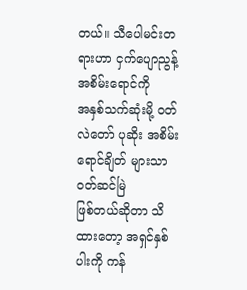တယ်။ သီပေါမင်းတရားဟာ ငှက်ပျောညွန့် အစိမ်းရောင်ကို
အနှစ်သက်ဆုံးမို့ ဝတ်လဲတော် ပုဆိုး အစိမ်းရောင်ချိတ် များသာ ဝတ်ဆင်မြဲ
ဖြစ်တယ်ဆိုတာ သိထားတော့ အရှင်နှစ်ပါးကို ကန်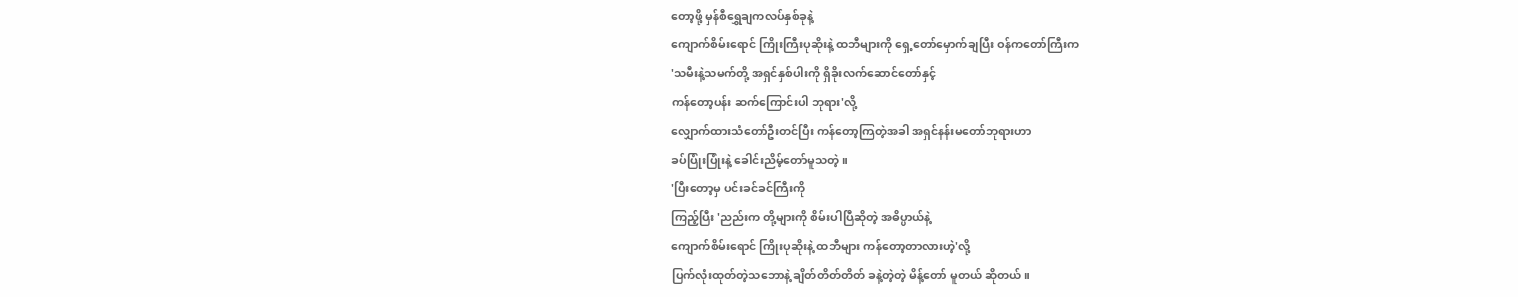တော့ဖို့ မှန်စီရွှေချကလပ်နှစ်ခုနဲ့
ကျောက်စိမ်းရောင် ကြိုးကြီးပုဆိုးနဲ့ ထဘီများကို ရှေ့တော်မှောက်ချပြီး ဝန်ကတော်ကြီးက
'သမီးနဲ့သမက်တို့ အရှင်နှစ်ပါးကို ရှိခိုးလက်ဆောင်တော်နှင့်
ကန်တော့ပန်း ဆက်ကြောင်းပါ ဘုရား'လို့
လျှောက်ထားသံတော်ဦးတင်ပြီး ကန်တော့ကြတဲ့အခါ အရှင်နန်းမတော်ဘုရားဟာ
ခပ်ပြုံးပြုံးနဲ့ ခေါင်းညိမ့်တော်မူသတဲ့။
'ပြီးတော့မှ ပင်းခင်ခင်ကြီးကို
ကြည့်ပြီး 'ညည်းက တို့များကို စိမ်းပါပြီဆိုတဲ့ အဓိပ္ပာယ်နဲ့
ကျောက်စိမ်းရောင် ကြိုးပုဆိုးနဲ့ ထဘီများ ကန်တော့တာလားဟဲ့'လို့
ပြက်လုံးထုတ်တဲ့သဘောနဲ့ ချိတ်တိတ်တိတ် ခနဲ့တဲ့တဲ့ မိန့်တော် မူတယ် ဆိုတယ်။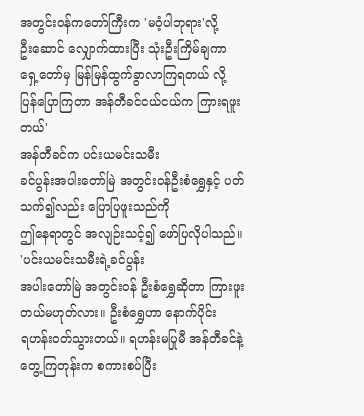အတွင်းဝန်ကတော်ကြီးက 'မဝံ့ပါဘုရား'လို့
ဦးဆောင် လျှောက်ထားပြီး သုံးဦးကြိမ်ချကာ ရှေ့တော်မှ မြန်မြန်ထွက်ခွာလာကြရတယ် လို့
ပြန်ပြောကြတာ အန်တီခင်ငယ်ငယ်က ကြားရဖူးတယ်'
အန်တီခင်က ပင်းယမင်းသမီး
ခင်ပွန်းအပါးတော်မြဲ အတွင်းဝန်ဦးစံရွှေနှင့် ပတ်သက်၍လည်း ပြောပြဖူးသည်ကို
ဤနေရာတွင် အလျဉ်းသင့်၍ ဖော်ပြလိုပါသည်။
'ပင်းယမင်းသမီးရဲ့ခင်ပွန်း
အပါးတော်မြဲ အတွင်းဝန် ဦးစံရွှေဆိုတာ ကြားဖူးတယ်မဟုတ်လား။ ဦးစံရွှေဟာ နောက်ပိုင်း
ရဟန်းဝတ်သွားတယ်။ ရဟန်းမပြုမီ အန်တီခင်နဲ့ တွေ့ကြတုန်းက စကားစပ်ပြီး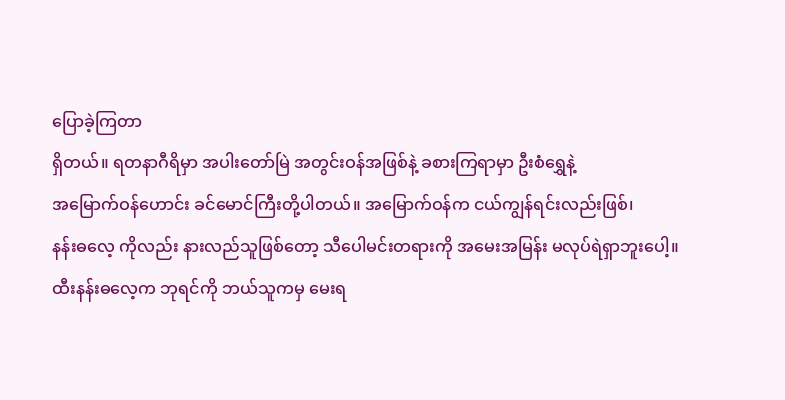ပြောခဲ့ကြတာ
ရှိတယ်။ ရတနာဂီရိမှာ အပါးတော်မြဲ အတွင်းဝန်အဖြစ်နဲ့ ခစားကြရာမှာ ဦးစံရွှေနဲ့
အမြောက်ဝန်ဟောင်း ခင်မောင်ကြီးတို့ပါတယ်။ အမြောက်ဝန်က ငယ်ကျွန်ရင်းလည်းဖြစ်၊
နန်းဓလေ့ ကိုလည်း နားလည်သူဖြစ်တော့ သီပေါမင်းတရားကို အမေးအမြန်း မလုပ်ရဲရှာဘူးပေါ့။
ထီးနန်းဓလေ့က ဘုရင်ကို ဘယ်သူကမှ မေးရ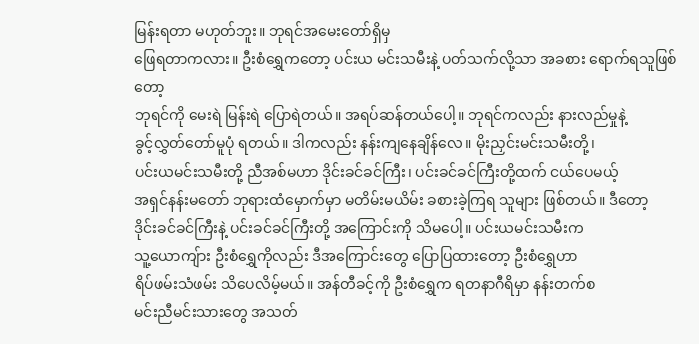မြန်းရတာ မဟုတ်ဘူး။ ဘုရင်အမေးတော်ရှိမှ
ဖြေရတာကလား။ ဦးစံရွှေကတော့ ပင်းယ မင်းသမီးနဲ့ ပတ်သက်လို့သာ အခစား ရောက်ရသူဖြစ်တော့
ဘုရင်ကို မေးရဲ မြန်းရဲ ပြောရဲတယ်။ အရပ်ဆန်တယ်ပေါ့။ ဘုရင်ကလည်း နားလည်မှုနဲ့
ခွင့်လွှတ်တော်မူပုံ ရတယ်။ ဒါကလည်း နန်းကျနေချိန်လေ။ မိုးညှင်းမင်းသမီးတို့၊
ပင်းယမင်းသမီးတို့ ညီအစ်မဟာ ဒိုင်းခင်ခင်ကြီး၊ ပင်းခင်ခင်ကြီးတို့ထက် ငယ်ပေမယ့်
အရှင်နန်းမတော် ဘုရားထံမှောက်မှာ မတိမ်းမယိမ်း ခစားခဲ့ကြရ သူများ ဖြစ်တယ်။ ဒီတော့
ဒိုင်းခင်ခင်ကြီးနဲ့ ပင်းခင်ခင်ကြီးတို့ အကြောင်းကို သိမပေါ့။ ပင်းယမင်းသမီးက
သူ့ယောကျ်ား ဦးစံရွှေကိုလည်း ဒီအကြောင်းတွေ ပြောပြထားတော့ ဦးစံရွှေဟာ
ရိပ်ဖမ်းသံဖမ်း သိပေလိမ့်မယ်။ အန်တီခင့်ကို ဦးစံရွှေက ရတနာဂီရိမှာ နန်းတက်စ
မင်းညီမင်းသားတွေ အသတ်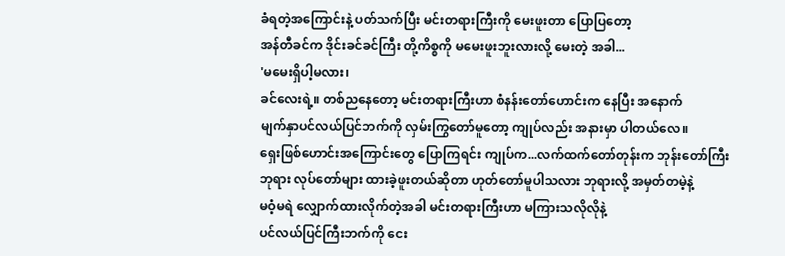ခံရတဲ့အကြောင်းနဲ့ ပတ်သက်ပြီး မင်းတရားကြီးကို မေးဖူးတာ ပြောပြတော့
အန်တီခင်က ဒိုင်းခင်ခင်ကြီး တို့ကိစ္စကို မမေးဖူးဘူးလားလို့ မေးတဲ့ အခါ...
'မမေးရှိပါ့မလား၊
ခင်လေးရဲ့။ တစ်ညနေတော့ မင်းတရားကြီးဟာ စံနန်းတော်ဟောင်းက နေပြီး အနောက်
မျက်နှာပင်လယ်ပြင်ဘက်ကို လှမ်းကြွတော်မူတော့ ကျုပ်လည်း အနားမှာ ပါတယ်လေ။
ရှေးဖြစ်ဟောင်းအကြောင်းတွေ ပြောကြရင်း ကျုပ်က...လက်ထက်တော်တုန်းက ဘုန်းတော်ကြီး
ဘုရား လုပ်တော်များ ထားခဲ့ဖူးတယ်ဆိုတာ ဟုတ်တော်မူပါသလား ဘုရားလို့ အမှတ်တမဲ့နဲ့
မဝံ့မရဲ လျှောက်ထားလိုက်တဲ့အခါ မင်းတရားကြီးဟာ မကြားသလိုလိုနဲ့
ပင်လယ်ပြင်ကြီးဘက်ကို ငေး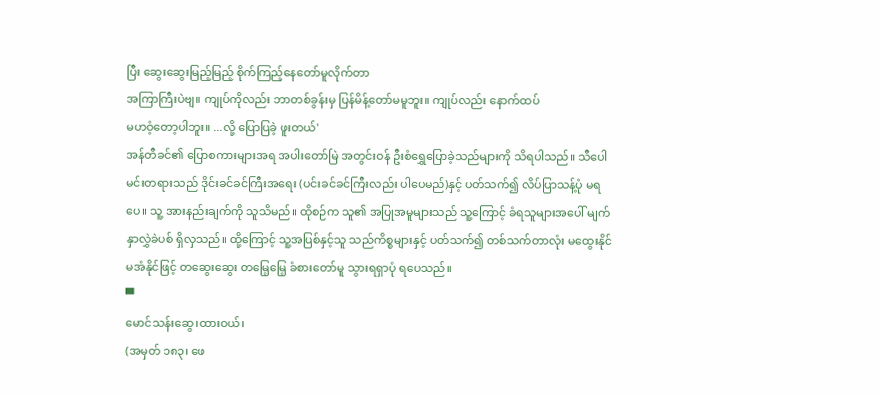ပြီး ဆွေးဆွေးမြည့်မြည့် စိုက်ကြည့်နေတော်မူလိုက်တာ
အကြာကြီးပဲဗျ။ ကျုပ်ကိုလည်း ဘာတစ်ခွန်းမှ ပြန်မိန့်တော်မမူဘူး။ ကျုပ်လည်း နောက်ထပ်
မဟဝံ့တော့ပါဘူး။ ...လို့ ပြောပြခဲ့ ဖူးတယ်'
အန်တီခင်၏ ပြောစကားများအရ အပါးတော်မြဲ အတွင်းဝန် ဦးစံရွှေပြောခဲ့သည်များကို သိရပါသည်။ သီပေါမင်းတရားသည် ဒိုင်းခင်ခင်ကြီးအရေး (ပင်းခင်ခင်ကြီးလည်း ပါပေမည်)နှင့် ပတ်သက်၍ လိပ်ပြာသန့်ပုံ မရပေ။ သူ့ အားနည်းချက်ကို သူသိမည်။ ထိုစဉ်က သူ၏ အပြုအမူများသည် သူ့ကြောင့် ခံရသူများအပေါ် မျက်နှာလွှဲခဲပစ် ရှိလှသည်။ ထို့ကြောင့် သူ့အပြစ်နှင့်သူ သည်ကိစ္စများနှင့် ပတ်သက်၍ တစ်သက်တာလုံး မထွေးနိုင် မအံနိုင်ဖြင့် တဆွေးဆွေး တမြေ့မြေ့ ခံစားတော်မူ သွားရရှာပုံ ရပေသည်။
▀
မောင်သန်းဆွေ၊ထားဝယ်၊
(အမှတ် ၁၈၃၊ ဖေ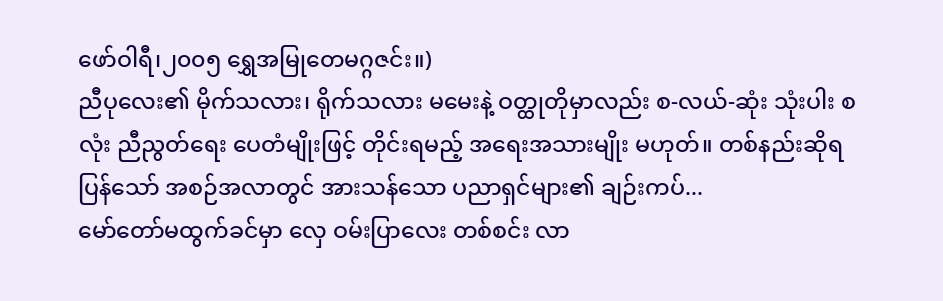ဖော်ဝါရီ၊၂၀၀၅ ရွှေအမြုတေမဂ္ဂဇင်း။)
ညီပုလေး၏ မိုက်သလား၊ ရိုက်သလား မမေးနဲ့ ဝတ္ထုတိုမှာလည်း စ-လယ်-ဆုံး သုံးပါး စလုံး ညီညွတ်ရေး ပေတံမျိုးဖြင့် တိုင်းရမည့် အရေးအသားမျိုး မဟုတ်။ တစ်နည်းဆိုရပြန်သော် အစဉ်အလာတွင် အားသန်သော ပညာရှင်များ၏ ချဉ်းကပ်...
မော်တော်မထွက်ခင်မှာ လှေ ဝမ်းပြာလေး တစ်စင်း လာ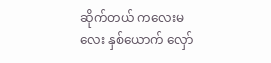ဆိုက်တယ် ကလေးမလေး နှစ်ယောက် လှော်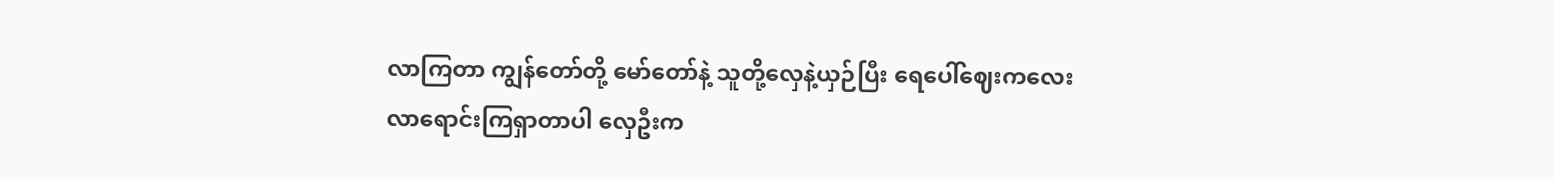လာကြတာ ကျွန်တော်တို့ မော်တော်နဲ့ သူတို့လှေနဲ့ယှဉ်ပြီး ရေပေါ်ဈေးကလေး လာရောင်းကြရှာတာပါ လှေဦးက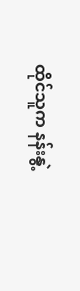ထိုင်သူက နန်းနွဲ့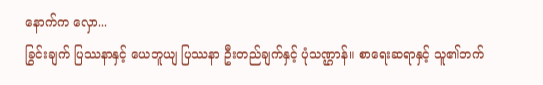နောက်က လှော...
ခြွင်းချက် ပြဿနာနှင့် ယေဘူယျ ပြဿနာ ဦးတည်ချက်နှင့် ပုံသဏ္ဌာန်။ စာရေးဆရာနှင့် သူ၏ဘက်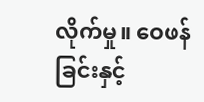လိုက်မှု။ ဝေဖန်ခြင်းနှင့်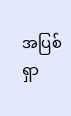အပြစ်ရှာ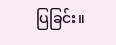ပြခြင်း။